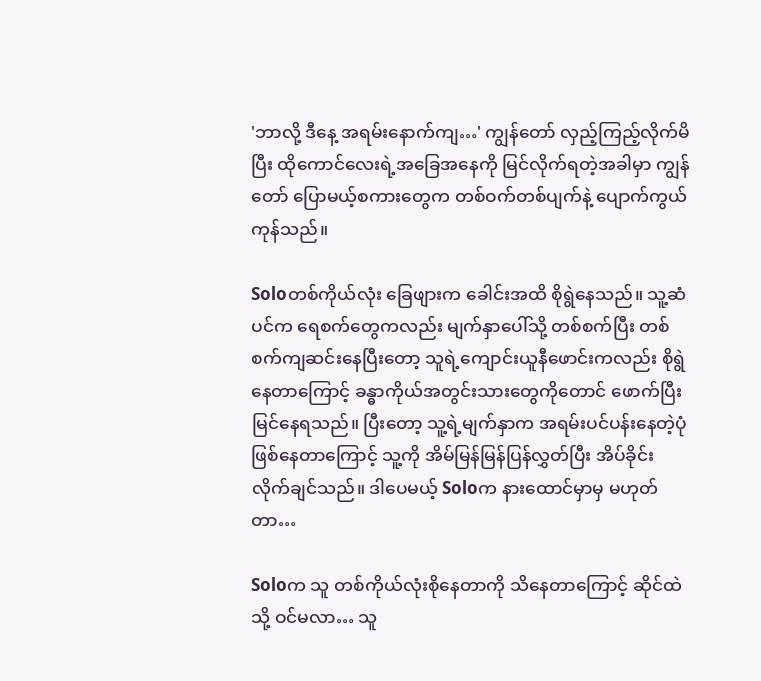'ဘာလို့ ဒီနေ့ အရမ်းနောက်ကျ…' ကျွန်တော် လှည့်ကြည့်လိုက်မိပြီး ထိုကောင်လေးရဲ့အခြေအနေကို မြင်လိုက်ရတဲ့အခါမှာ ကျွန်တော် ပြောမယ့်စကားတွေက တစ်ဝက်တစ်ပျက်နဲ့ ပျောက်ကွယ်ကုန်သည်။

Soloတစ်ကိုယ်လုံး ခြေဖျားက ခေါင်းအထိ စိုရွဲနေသည်။ သူ့ဆံပင်က ရေစက်တွေကလည်း မျက်နှာပေါ်သို့ တစ်စက်ပြီး တစ်စက်ကျဆင်းနေပြီးတော့ သူရဲ့ကျောင်းယူနီဖောင်းကလည်း စိုရွဲနေတာကြောင့် ခန္ဓာကိုယ်အတွင်းသားတွေကိုတောင် ဖောက်ပြီး မြင်နေရသည်။ ပြီးတော့ သူ့ရဲ့မျက်နှာက အရမ်းပင်ပန်းနေတဲ့ပုံဖြစ်နေတာကြောင့် သူ့ကို အိမ်မြန်မြန်ပြန်လွှတ်ပြီး အိပ်ခိုင်းလိုက်ချင်သည်။ ဒါပေမယ့် Soloက နားထောင်မှာမှ မဟုတ်တာ…

Soloက သူ တစ်ကိုယ်လုံးစိုနေတာကို သိနေတာကြောင့် ဆိုင်ထဲသို့ ဝင်မလာ… သူ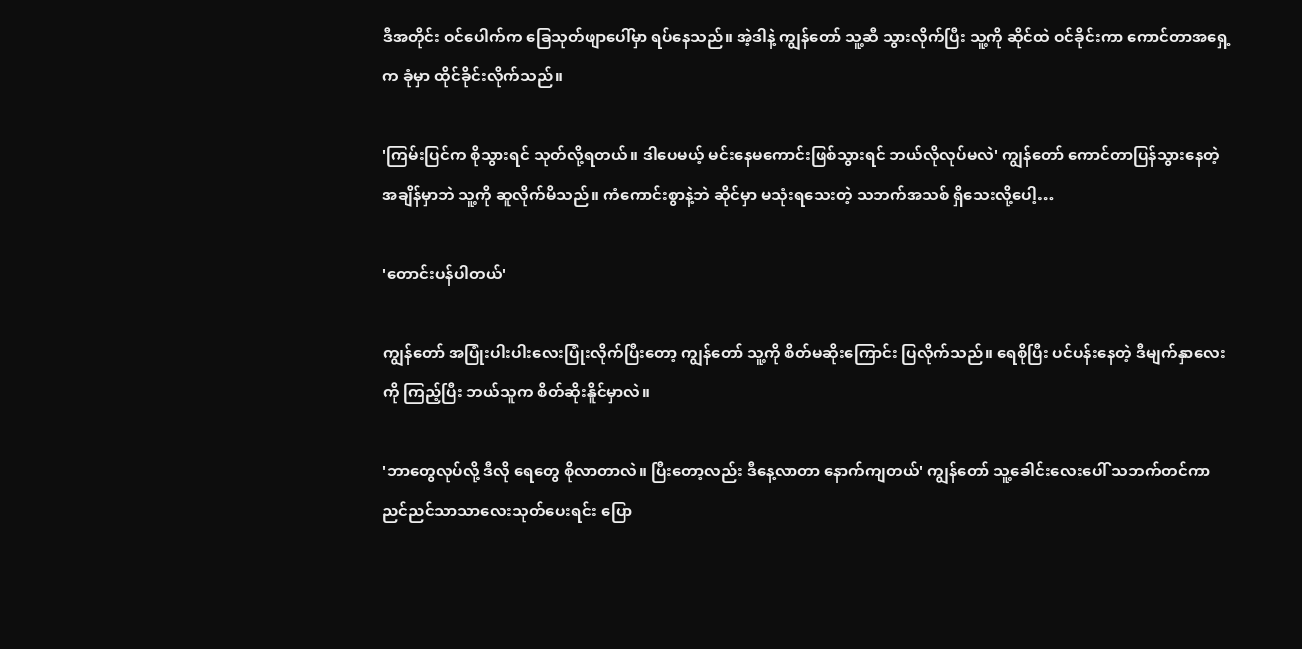ဒီအတိုင်း ဝင်ပေါက်က ခြေသုတ်ဖျာပေါ်မှာ ရပ်နေသည်။ အဲ့ဒါနဲ့ ကျွန်တော် သူ့ဆီ သွားလိုက်ပြီး သူ့ကို ဆိုင်ထဲ ဝင်ခိုင်းကာ ကောင်တာအရှေ့က ခုံမှာ ထိုင်ခိုင်းလိုက်သည်။

'ကြမ်းပြင်က စိုသွားရင် သုတ်လို့ရတယ်။ ဒါပေမယ့် မင်းနေမကောင်းဖြစ်သွားရင် ဘယ်လိုလုပ်မလဲ' ကျွန်တော် ကောင်တာပြန်သွားနေတဲ့အချိန်မှာဘဲ သူ့ကို ဆူလိုက်မိသည်။ ကံကောင်းစွာနဲ့ဘဲ ဆိုင်မှာ မသုံးရသေးတဲ့ သဘက်အသစ် ရှိသေးလို့ပေါ့…

'တောင်းပန်ပါတယ်'

ကျွန်တော် အပြုံးပါးပါးလေးပြုံးလိုက်ပြီးတော့ ကျွန်တော် သူ့ကို စိတ်မဆိုးကြောင်း ပြလိုက်သည်။ ရေစိုပြီး ပင်ပန်းနေတဲ့ ဒီမျက်နှာလေးကို ကြည့်ပြီး ဘယ်သူက စိတ်ဆိုးနိူင်မှာလဲ။

'ဘာတွေလုပ်လို့ ဒီလို ရေတွေ စိုလာတာလဲ။ ပြီးတော့လည်း ဒီနေ့လာတာ နောက်ကျတယ်' ကျွန်တော် သူ့ခေါင်းလေးပေါ် သဘက်တင်ကာ ညင်ညင်သာသာလေးသုတ်ပေးရင်း ပြော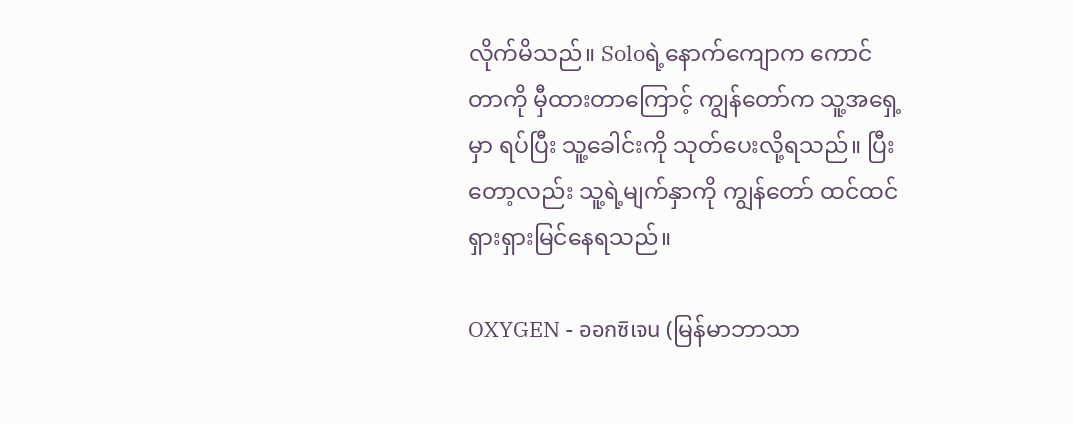လိုက်မိသည်။ Soloရဲ့နောက်ကျောက ကောင်တာကို မှီထားတာကြောင့် ကျွန်တော်က သူ့အရှေ့မှာ ရပ်ပြီး သူ့ခေါင်းကို သုတ်ပေးလို့ရသည်။ ပြီးတော့လည်း သူ့ရဲ့မျက်နှာကို ကျွန်တော် ထင်ထင်ရှားရှားမြင်နေရသည်။

OXYGEN - ออกซิเจน (မြန်မာဘာသာ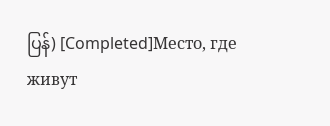ပြန်) [Completed]Место, где живут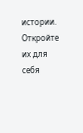истории. Откройте их для себя